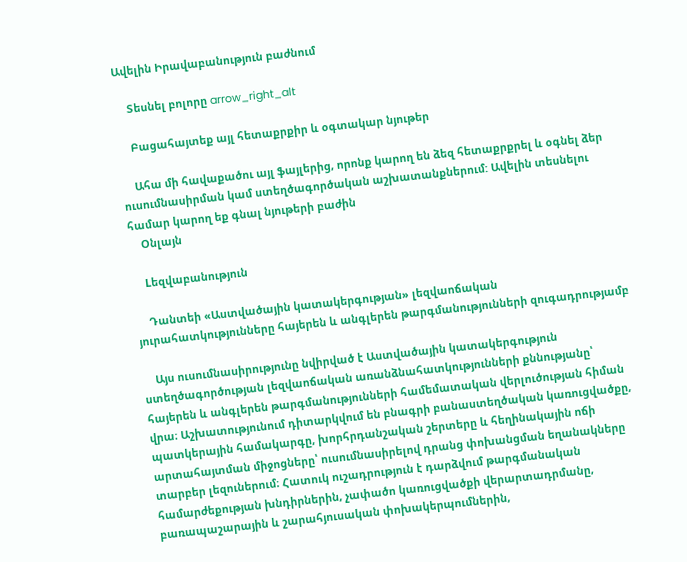Ավելին Իրավաբանություն բաժնում

    Տեսնել բոլորը arrow_right_alt

    Բացահայտեք այլ հետաքրքիր և օգտակար նյութեր

    Ահա մի հավաքածու այլ ֆայլերից, որոնք կարող են ձեզ հետաքրքրել և օգնել ձեր ուսումնասիրման կամ ստեղծագործական աշխատանքներում: Ավելին տեսնելու համար կարող եք գնալ նյութերի բաժին
    Օնլայն

    Lեզվաբանություն

    Դանտեի «Աստվածային կատակերգության» լեզվաոճական յուրահատկությունները հայերեն և անգլերեն թարգմանությունների զուգադրությամբ

    Այս ուսումնասիրությունը նվիրված է Աստվածային կատակերգություն ստեղծագործության լեզվաոճական առանձնահատկությունների քննությանը՝ հայերեն և անգլերեն թարգմանությունների համեմատական վերլուծության հիման վրա։ Աշխատությունում դիտարկվում են բնագրի բանաստեղծական կառուցվածքը, պատկերային համակարգը, խորհրդանշական շերտերը և հեղինակային ոճի արտահայտման միջոցները՝ ուսումնասիրելով դրանց փոխանցման եղանակները տարբեր լեզուներում։ Հատուկ ուշադրություն է դարձվում թարգմանական համարժեքության խնդիրներին, չափածո կառուցվածքի վերարտադրմանը, բառապաշարային և շարահյուսական փոխակերպումներին,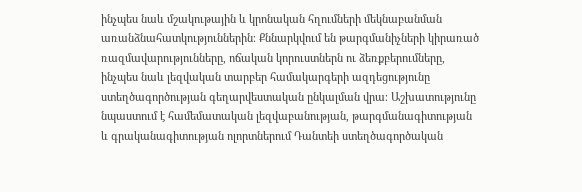ինչպես նաև մշակութային և կրոնական հղումների մեկնաբանման առանձնահատկություններին։ Քննարկվում են թարգմանիչների կիրառած ռազմավարությունները, ոճական կորուստներն ու ձեռքբերումները, ինչպես նաև լեզվական տարբեր համակարգերի ազդեցությունը ստեղծագործության գեղարվեստական ընկալման վրա։ Աշխատությունը նպաստում է համեմատական լեզվաբանության, թարգմանագիտության և գրականագիտության ոլորտներում Դանտեի ստեղծագործական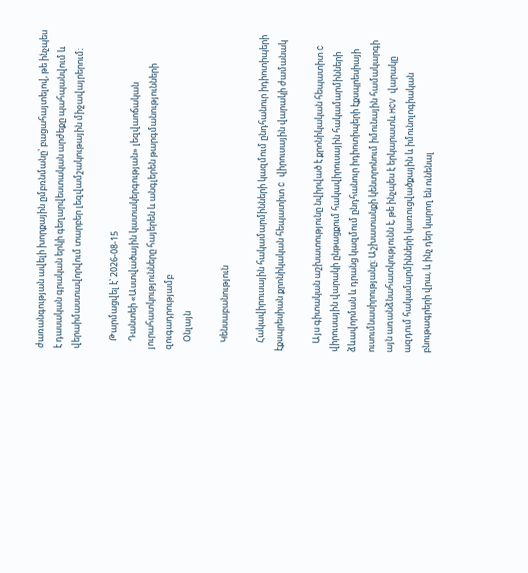ժառանգության ավելի խորքային ըմբռնմանը՝ բացահայտելով, թե ինչպես է դասական գրական երկի գեղարվեստական արժեքը պահպանվում և վերաիմաստավորվում տարբեր լեզվամշակութային միջավայրերում։

    Թարմացվել է՝ 2026-08-15
    Դանտեի «Աստվածային կատակերգության» լեզվաոճական յուրահատկությունները հայերեն և անգլերեն թարգմանությունների զուգադրությամբ
    Օնլայն

    Կենսաբանություն

    Հակավիրուսային հակամարմինների կազմում ընդհանուր իդիոտիպերի էքսպրեսիան քրոնիկական հեպատիտ C վիրուսային վարակի ժամանակ

    Այս գիտական աշխատությունը նվիրված է քրոնիկական հեպատիտ C վիրուսային վարակի ընթացքում հակավիրուսային հակամարմինների ձևավորման և դրանց կազմում ընդհանուր իդիոտիպերի էքսպրեսիայի ուսումնասիրությանը։ Աշխատանքի կենտրոնում իմունային համակարգի այն առանձնահատկությունն է, թե ինչպես է երկարատև HCV վարակը ազդում հակամարմինների կառուցվածքային և իմունոլոգիական բնութագրերի վրա, և ինչ դեր կարող են ունենալ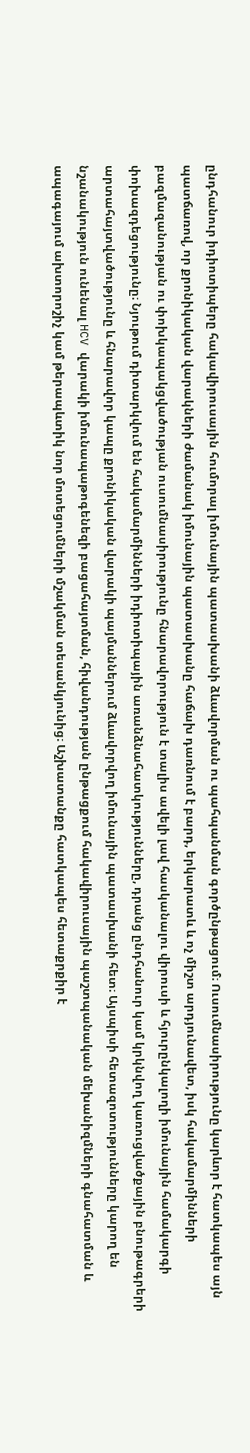ընդհանուր իդիոտիպերը հակավիրուսային հումորալ իմունային պատասխանի ձևավորման ու պահպանման գործընթացում։ Ուսումնասիրությունը կարևոր է հատկապես այն պատճառով, որ քրոնիկական վարակների ժամանակ իմունային պատասխանը հաճախ դառնում է բարդ, երկարատև և ոչ միշտ արդյունավետ, իսկ հակամարմինների բազմազանության ու փոխկապակցվածության ուսումնասիրությունը հնարավորություն է տալիս ավելի լավ հասկանալու վիրուսի և հյուրընկալողի իմունային համակարգի փոխազդեցությունը։ Նյութում դիտարկվում են հակամարմինների իդիոտիպային առանձնահատկությունները, դրանց ընդհանուր կամ կրկնվող կառուցվածքային բնութագրերի արտահայտվածությունը և հնարավոր կապը քրոնիկական վարակի պայմաններում ձևավորվող իմունային պատասխանի հետ։ Այսպիսի հետազոտությունները կարող են նշանակություն ունենալ HCV վարակի իմունապաթոգենեզի բացահայտման, հիվանդության ընթացքում հակավիրուսային պաշտպանական մեխանիզմների գնահատման և ապագայում ախտորոշիչ կամ թերապևտիկ նոր մոտեցումների մշակման տեսանկյունից։ Աշխատանքը հատկապես հետաքրքիր է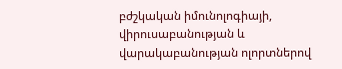բժշկական իմունոլոգիայի, վիրուսաբանության և վարակաբանության ոլորտներով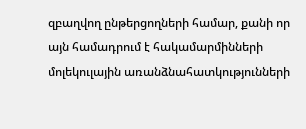զբաղվող ընթերցողների համար, քանի որ այն համադրում է հակամարմինների մոլեկուլային առանձնահատկությունների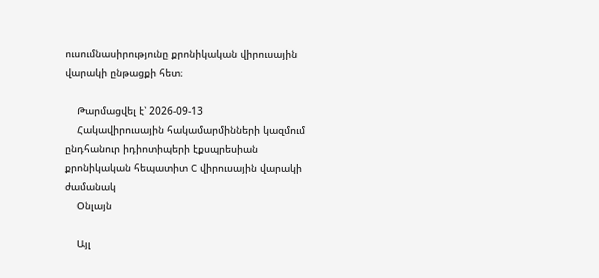ուսումնասիրությունը քրոնիկական վիրուսային վարակի ընթացքի հետ։

    Թարմացվել է՝ 2026-09-13
    Հակավիրուսային հակամարմինների կազմում ընդհանուր իդիոտիպերի էքսպրեսիան քրոնիկական հեպատիտ C վիրուսային վարակի ժամանակ
    Օնլայն

    Այլ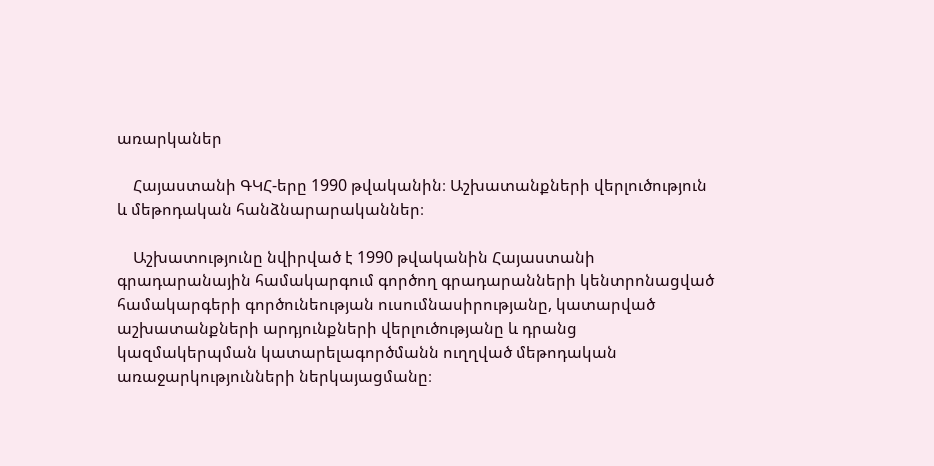առարկաներ

    Հայաստանի ԳԿՀ-երը 1990 թվականին։ Աշխատանքների վերլուծություն և մեթոդական հանձնարարականներ։

    Աշխատությունը նվիրված է 1990 թվականին Հայաստանի գրադարանային համակարգում գործող գրադարանների կենտրոնացված համակարգերի գործունեության ուսումնասիրությանը, կատարված աշխատանքների արդյունքների վերլուծությանը և դրանց կազմակերպման կատարելագործմանն ուղղված մեթոդական առաջարկությունների ներկայացմանը։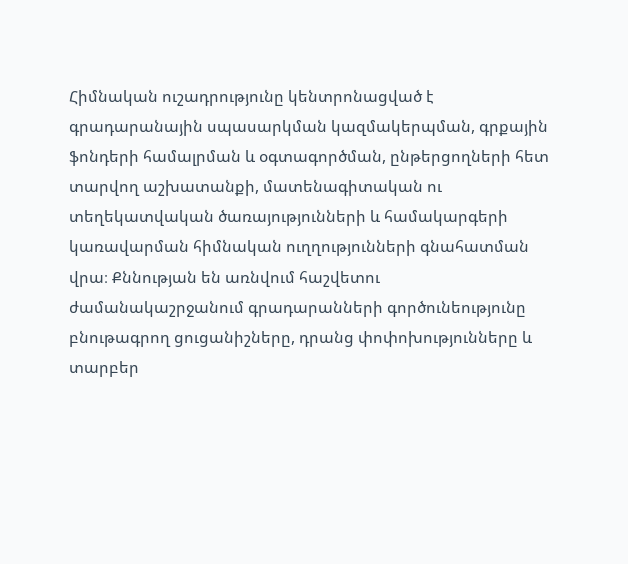Հիմնական ուշադրությունը կենտրոնացված է գրադարանային սպասարկման կազմակերպման, գրքային ֆոնդերի համալրման և օգտագործման, ընթերցողների հետ տարվող աշխատանքի, մատենագիտական ու տեղեկատվական ծառայությունների և համակարգերի կառավարման հիմնական ուղղությունների գնահատման վրա։ Քննության են առնվում հաշվետու ժամանակաշրջանում գրադարանների գործունեությունը բնութագրող ցուցանիշները, դրանց փոփոխությունները և տարբեր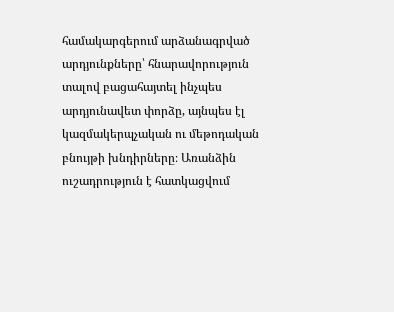համակարգերում արձանագրված արդյունքները՝ հնարավորություն տալով բացահայտել ինչպես արդյունավետ փորձը, այնպես էլ կազմակերպչական ու մեթոդական բնույթի խնդիրները։ Առանձին ուշադրություն է հատկացվում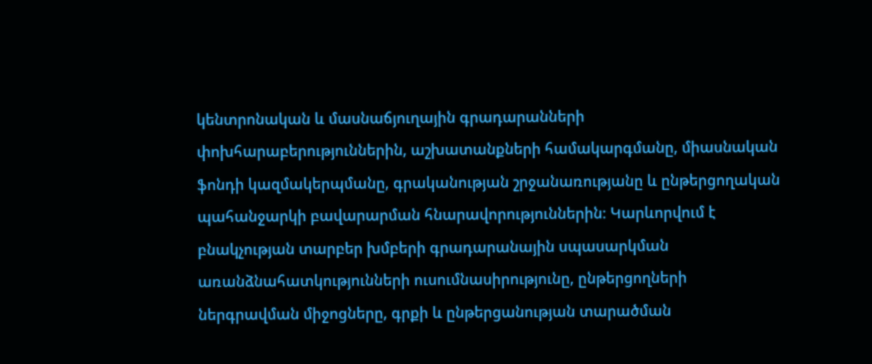կենտրոնական և մասնաճյուղային գրադարանների փոխհարաբերություններին, աշխատանքների համակարգմանը, միասնական ֆոնդի կազմակերպմանը, գրականության շրջանառությանը և ընթերցողական պահանջարկի բավարարման հնարավորություններին։ Կարևորվում է բնակչության տարբեր խմբերի գրադարանային սպասարկման առանձնահատկությունների ուսումնասիրությունը, ընթերցողների ներգրավման միջոցները, գրքի և ընթերցանության տարածման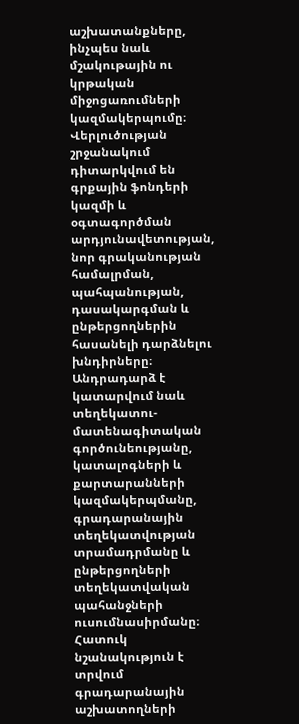աշխատանքները, ինչպես նաև մշակութային ու կրթական միջոցառումների կազմակերպումը։ Վերլուծության շրջանակում դիտարկվում են գրքային ֆոնդերի կազմի և օգտագործման արդյունավետության, նոր գրականության համալրման, պահպանության, դասակարգման և ընթերցողներին հասանելի դարձնելու խնդիրները։ Անդրադարձ է կատարվում նաև տեղեկատու-մատենագիտական գործունեությանը, կատալոգների և քարտարանների կազմակերպմանը, գրադարանային տեղեկատվության տրամադրմանը և ընթերցողների տեղեկատվական պահանջների ուսումնասիրմանը։ Հատուկ նշանակություն է տրվում գրադարանային աշխատողների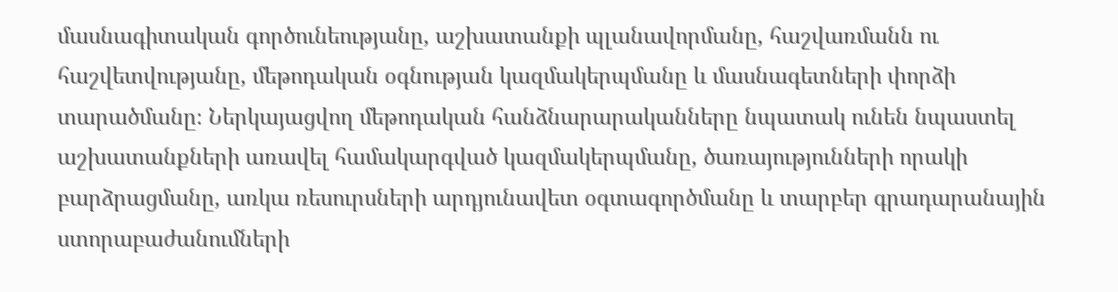մասնագիտական գործունեությանը, աշխատանքի պլանավորմանը, հաշվառմանն ու հաշվետվությանը, մեթոդական օգնության կազմակերպմանը և մասնագետների փորձի տարածմանը։ Ներկայացվող մեթոդական հանձնարարականները նպատակ ունեն նպաստել աշխատանքների առավել համակարգված կազմակերպմանը, ծառայությունների որակի բարձրացմանը, առկա ռեսուրսների արդյունավետ օգտագործմանը և տարբեր գրադարանային ստորաբաժանումների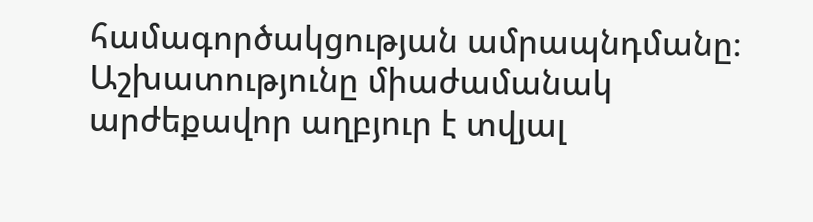համագործակցության ամրապնդմանը։ Աշխատությունը միաժամանակ արժեքավոր աղբյուր է տվյալ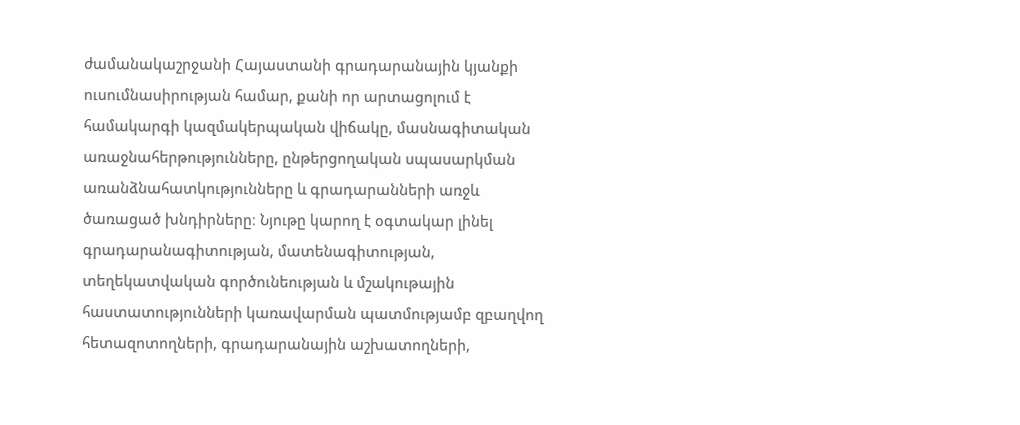ժամանակաշրջանի Հայաստանի գրադարանային կյանքի ուսումնասիրության համար, քանի որ արտացոլում է համակարգի կազմակերպական վիճակը, մասնագիտական առաջնահերթությունները, ընթերցողական սպասարկման առանձնահատկությունները և գրադարանների առջև ծառացած խնդիրները։ Նյութը կարող է օգտակար լինել գրադարանագիտության, մատենագիտության, տեղեկատվական գործունեության և մշակութային հաստատությունների կառավարման պատմությամբ զբաղվող հետազոտողների, գրադարանային աշխատողների,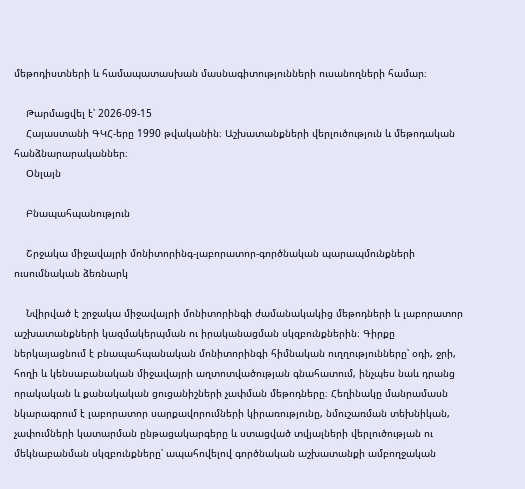մեթոդիստների և համապատասխան մասնագիտությունների ուսանողների համար։

    Թարմացվել է՝ 2026-09-15
    Հայաստանի ԳԿՀ-երը 1990 թվականին։ Աշխատանքների վերլուծություն և մեթոդական հանձնարարականներ։
    Օնլայն

    Բնապահպանություն

    Շրջակա միջավայրի մոնիտորինգ-լաբորատոր-գործնական պարապմունքների ուսումնական ձեռնարկ

    Նվիրված է շրջակա միջավայրի մոնիտորինգի ժամանակակից մեթոդների և լաբորատոր աշխատանքների կազմակերպման ու իրականացման սկզբունքներին։ Գիրքը ներկայացնում է բնապահպանական մոնիտորինգի հիմնական ուղղությունները՝ օդի, ջրի, հողի և կենսաբանական միջավայրի աղտոտվածության գնահատում, ինչպես նաև դրանց որակական և քանակական ցուցանիշների չափման մեթոդները։ Հեղինակը մանրամասն նկարագրում է լաբորատոր սարքավորումների կիրառությունը, նմուշառման տեխնիկան, չափումների կատարման ընթացակարգերը և ստացված տվյալների վերլուծության ու մեկնաբանման սկզբունքները՝ ապահովելով գործնական աշխատանքի ամբողջական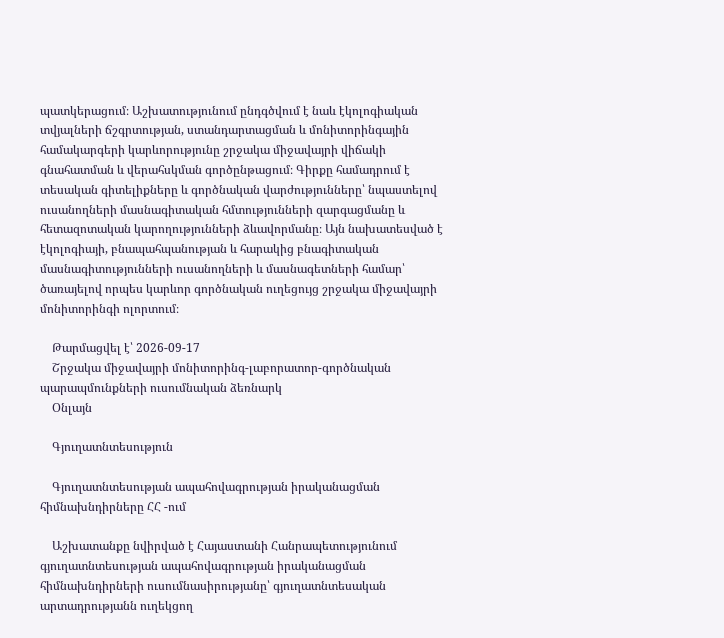պատկերացում։ Աշխատությունում ընդգծվում է նաև էկոլոգիական տվյալների ճշգրտության, ստանդարտացման և մոնիտորինգային համակարգերի կարևորությունը շրջակա միջավայրի վիճակի գնահատման և վերահսկման գործընթացում։ Գիրքը համադրում է տեսական գիտելիքները և գործնական վարժությունները՝ նպաստելով ուսանողների մասնագիտական հմտությունների զարգացմանը և հետազոտական կարողությունների ձևավորմանը։ Այն նախատեսված է էկոլոգիայի, բնապահպանության և հարակից բնագիտական մասնագիտությունների ուսանողների և մասնագետների համար՝ ծառայելով որպես կարևոր գործնական ուղեցույց շրջակա միջավայրի մոնիտորինգի ոլորտում։

    Թարմացվել է՝ 2026-09-17
    Շրջակա միջավայրի մոնիտորինգ-լաբորատոր-գործնական պարապմունքների ուսումնական ձեռնարկ
    Օնլայն

    Գյուղատնտեսություն

    Գյուղատնտեսության ապահովագրության իրականացման հիմնախնդիրները ՀՀ -ում

    Աշխատանքը նվիրված է Հայաստանի Հանրապետությունում գյուղատնտեսության ապահովագրության իրականացման հիմնախնդիրների ուսումնասիրությանը՝ գյուղատնտեսական արտադրությանն ուղեկցող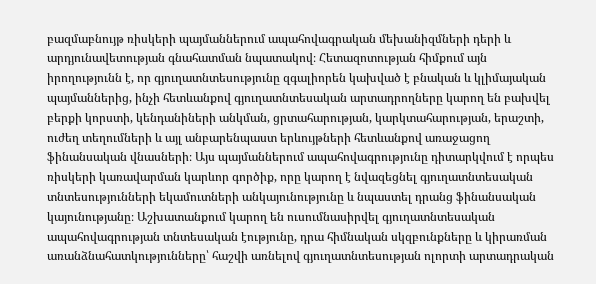բազմաբնույթ ռիսկերի պայմաններում ապահովագրական մեխանիզմների դերի և արդյունավետության գնահատման նպատակով։ Հետազոտության հիմքում այն իրողությունն է, որ գյուղատնտեսությունը զգալիորեն կախված է բնական և կլիմայական պայմաններից, ինչի հետևանքով գյուղատնտեսական արտադրողները կարող են բախվել բերքի կորստի, կենդանիների անկման, ցրտահարության, կարկտահարության, երաշտի, ուժեղ տեղումների և այլ անբարենպաստ երևույթների հետևանքով առաջացող ֆինանսական վնասների։ Այս պայմաններում ապահովագրությունը դիտարկվում է որպես ռիսկերի կառավարման կարևոր գործիք, որը կարող է նվազեցնել գյուղատնտեսական տնտեսությունների եկամուտների անկայունությունը և նպաստել դրանց ֆինանսական կայունությանը։ Աշխատանքում կարող են ուսումնասիրվել գյուղատնտեսական ապահովագրության տնտեսական էությունը, դրա հիմնական սկզբունքները և կիրառման առանձնահատկությունները՝ հաշվի առնելով գյուղատնտեսության ոլորտի արտադրական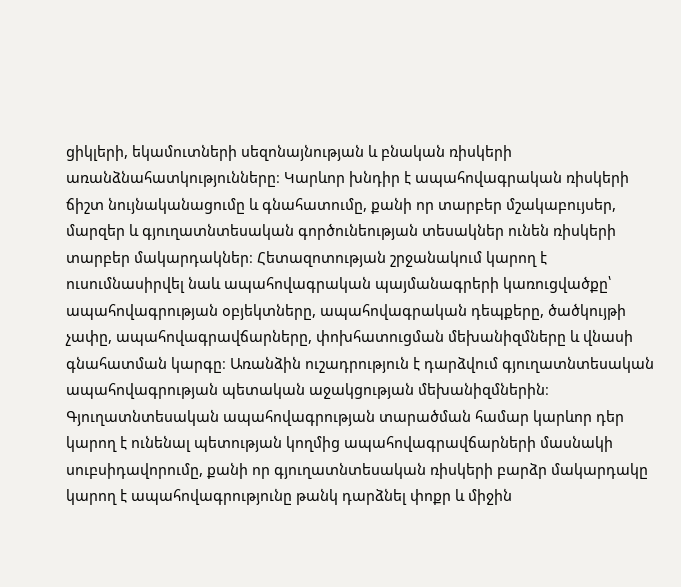ցիկլերի, եկամուտների սեզոնայնության և բնական ռիսկերի առանձնահատկությունները։ Կարևոր խնդիր է ապահովագրական ռիսկերի ճիշտ նույնականացումը և գնահատումը, քանի որ տարբեր մշակաբույսեր, մարզեր և գյուղատնտեսական գործունեության տեսակներ ունեն ռիսկերի տարբեր մակարդակներ։ Հետազոտության շրջանակում կարող է ուսումնասիրվել նաև ապահովագրական պայմանագրերի կառուցվածքը՝ ապահովագրության օբյեկտները, ապահովագրական դեպքերը, ծածկույթի չափը, ապահովագրավճարները, փոխհատուցման մեխանիզմները և վնասի գնահատման կարգը։ Առանձին ուշադրություն է դարձվում գյուղատնտեսական ապահովագրության պետական աջակցության մեխանիզմներին։ Գյուղատնտեսական ապահովագրության տարածման համար կարևոր դեր կարող է ունենալ պետության կողմից ապահովագրավճարների մասնակի սուբսիդավորումը, քանի որ գյուղատնտեսական ռիսկերի բարձր մակարդակը կարող է ապահովագրությունը թանկ դարձնել փոքր և միջին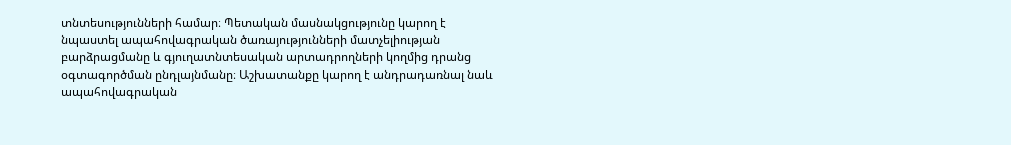տնտեսությունների համար։ Պետական մասնակցությունը կարող է նպաստել ապահովագրական ծառայությունների մատչելիության բարձրացմանը և գյուղատնտեսական արտադրողների կողմից դրանց օգտագործման ընդլայնմանը։ Աշխատանքը կարող է անդրադառնալ նաև ապահովագրական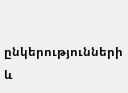ընկերությունների և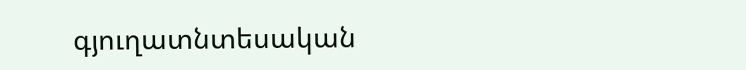գյուղատնտեսական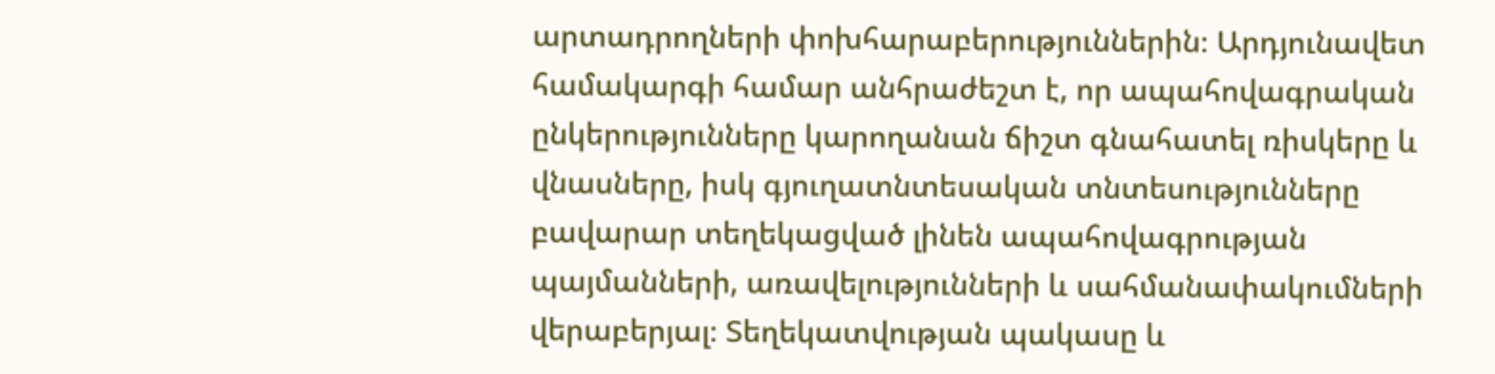արտադրողների փոխհարաբերություններին։ Արդյունավետ համակարգի համար անհրաժեշտ է, որ ապահովագրական ընկերությունները կարողանան ճիշտ գնահատել ռիսկերը և վնասները, իսկ գյուղատնտեսական տնտեսությունները բավարար տեղեկացված լինեն ապահովագրության պայմանների, առավելությունների և սահմանափակումների վերաբերյալ։ Տեղեկատվության պակասը և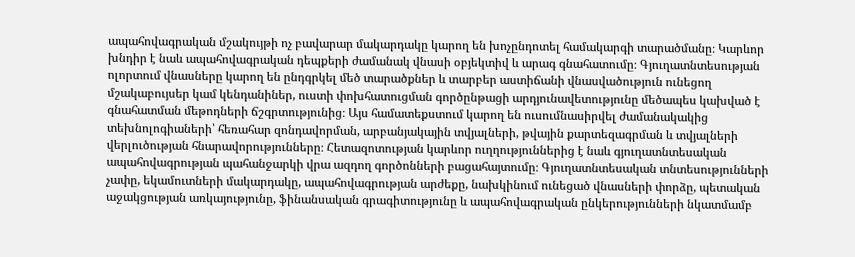ապահովագրական մշակույթի ոչ բավարար մակարդակը կարող են խոչընդոտել համակարգի տարածմանը։ Կարևոր խնդիր է նաև ապահովագրական դեպքերի ժամանակ վնասի օբյեկտիվ և արագ գնահատումը։ Գյուղատնտեսության ոլորտում վնասները կարող են ընդգրկել մեծ տարածքներ և տարբեր աստիճանի վնասվածություն ունեցող մշակաբույսեր կամ կենդանիներ, ուստի փոխհատուցման գործընթացի արդյունավետությունը մեծապես կախված է գնահատման մեթոդների ճշգրտությունից։ Այս համատեքստում կարող են ուսումնասիրվել ժամանակակից տեխնոլոգիաների՝ հեռահար զոնդավորման, արբանյակային տվյալների, թվային քարտեզագրման և տվյալների վերլուծության հնարավորությունները։ Հետազոտության կարևոր ուղղություններից է նաև գյուղատնտեսական ապահովագրության պահանջարկի վրա ազդող գործոնների բացահայտումը։ Գյուղատնտեսական տնտեսությունների չափը, եկամուտների մակարդակը, ապահովագրության արժեքը, նախկինում ունեցած վնասների փորձը, պետական աջակցության առկայությունը, ֆինանսական գրագիտությունը և ապահովագրական ընկերությունների նկատմամբ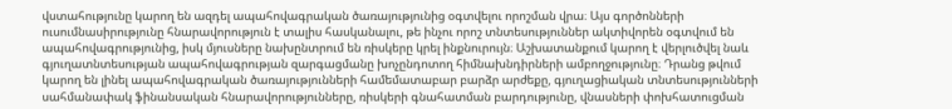վստահությունը կարող են ազդել ապահովագրական ծառայությունից օգտվելու որոշման վրա։ Այս գործոնների ուսումնասիրությունը հնարավորություն է տալիս հասկանալու, թե ինչու որոշ տնտեսություններ ակտիվորեն օգտվում են ապահովագրությունից, իսկ մյուսները նախընտրում են ռիսկերը կրել ինքնուրույն։ Աշխատանքում կարող է վերլուծվել նաև գյուղատնտեսության ապահովագրության զարգացմանը խոչընդոտող հիմնախնդիրների ամբողջությունը։ Դրանց թվում կարող են լինել ապահովագրական ծառայությունների համեմատաբար բարձր արժեքը, գյուղացիական տնտեսությունների սահմանափակ ֆինանսական հնարավորությունները, ռիսկերի գնահատման բարդությունը, վնասների փոխհատուցման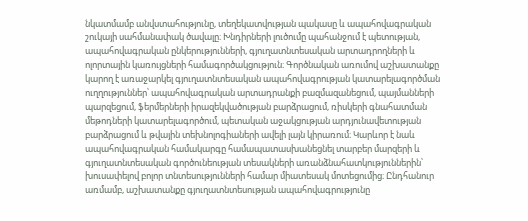նկատմամբ անվստահությունը, տեղեկատվության պակասը և ապահովագրական շուկայի սահմանափակ ծավալը։ Խնդիրների լուծումը պահանջում է պետության, ապահովագրական ընկերությունների, գյուղատնտեսական արտադրողների և ոլորտային կառույցների համագործակցություն։ Գործնական առումով աշխատանքը կարող է առաջարկել գյուղատնտեսական ապահովագրության կատարելագործման ուղղություններ՝ ապահովագրական արտադրանքի բազմազանեցում, պայմանների պարզեցում, ֆերմերների իրազեկվածության բարձրացում, ռիսկերի գնահատման մեթոդների կատարելագործում, պետական աջակցության արդյունավետության բարձրացում և թվային տեխնոլոգիաների ավելի լայն կիրառում։ Կարևոր է նաև ապահովագրական համակարգը համապատասխանեցնել տարբեր մարզերի և գյուղատնտեսական գործունեության տեսակների առանձնահատկություններին՝ խուսափելով բոլոր տնտեսությունների համար միատեսակ մոտեցումից։ Ընդհանուր առմամբ, աշխատանքը գյուղատնտեսության ապահովագրությունը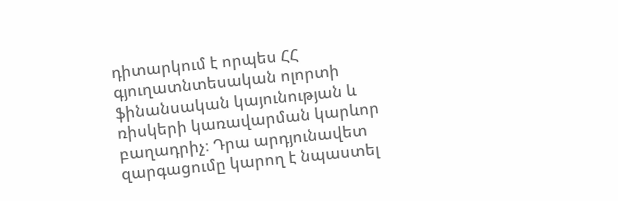դիտարկում է որպես ՀՀ գյուղատնտեսական ոլորտի ֆինանսական կայունության և ռիսկերի կառավարման կարևոր բաղադրիչ։ Դրա արդյունավետ զարգացումը կարող է նպաստել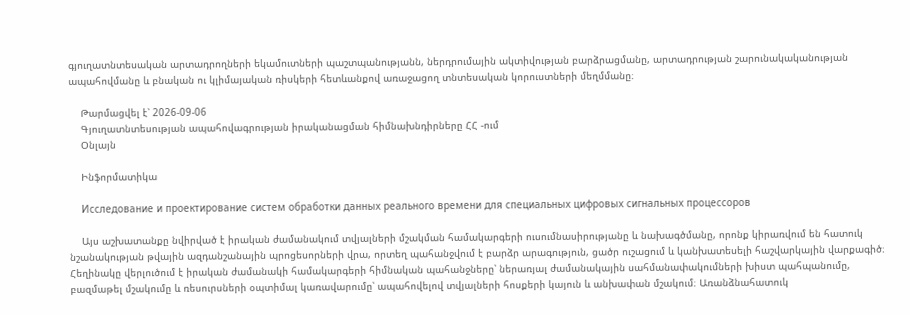գյուղատնտեսական արտադրողների եկամուտների պաշտպանությանն, ներդրումային ակտիվության բարձրացմանը, արտադրության շարունակականության ապահովմանը և բնական ու կլիմայական ռիսկերի հետևանքով առաջացող տնտեսական կորուստների մեղմմանը։

    Թարմացվել է՝ 2026-09-06
    Գյուղատնտեսության ապահովագրության իրականացման հիմնախնդիրները ՀՀ -ում
    Օնլայն

    Ինֆորմատիկա

    Исследование и проектирование систем обработки данных реального времени для специальных цифровых сигнальных процессоров

    Այս աշխատանքը նվիրված է իրական ժամանակում տվյալների մշակման համակարգերի ուսումնասիրությանը և նախագծմանը, որոնք կիրառվում են հատուկ նշանակության թվային ազդանշանային պրոցեսորների վրա, որտեղ պահանջվում է բարձր արագություն, ցածր ուշացում և կանխատեսելի հաշվարկային վարքագիծ։ Հեղինակը վերլուծում է իրական ժամանակի համակարգերի հիմնական պահանջները՝ ներառյալ ժամանակային սահմանափակումների խիստ պահպանումը, բազմաթել մշակումը և ռեսուրսների օպտիմալ կառավարումը՝ ապահովելով տվյալների հոսքերի կայուն և անխափան մշակում։ Առանձնահատուկ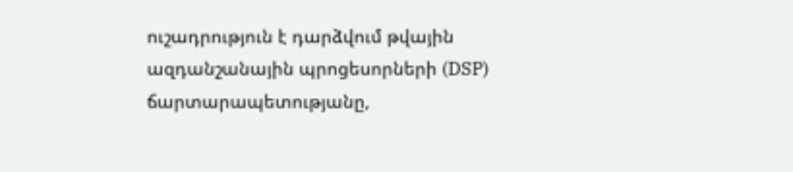ուշադրություն է դարձվում թվային ազդանշանային պրոցեսորների (DSP) ճարտարապետությանը,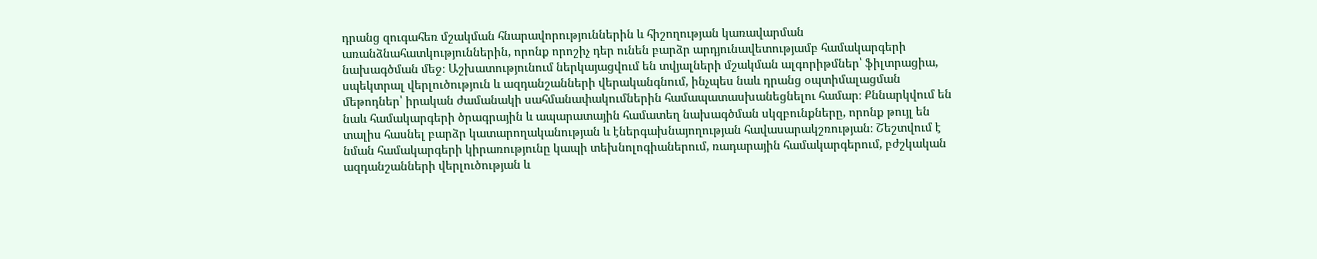դրանց զուգահեռ մշակման հնարավորություններին և հիշողության կառավարման առանձնահատկություններին, որոնք որոշիչ դեր ունեն բարձր արդյունավետությամբ համակարգերի նախագծման մեջ։ Աշխատությունում ներկայացվում են տվյալների մշակման ալգորիթմներ՝ ֆիլտրացիա, սպեկտրալ վերլուծություն և ազդանշանների վերականգնում, ինչպես նաև դրանց օպտիմալացման մեթոդներ՝ իրական ժամանակի սահմանափակումներին համապատասխանեցնելու համար։ Քննարկվում են նաև համակարգերի ծրագրային և ապարատային համատեղ նախագծման սկզբունքները, որոնք թույլ են տալիս հասնել բարձր կատարողականության և էներգախնայողության հավասարակշռության։ Շեշտվում է նման համակարգերի կիրառությունը կապի տեխնոլոգիաներում, ռադարային համակարգերում, բժշկական ազդանշանների վերլուծության և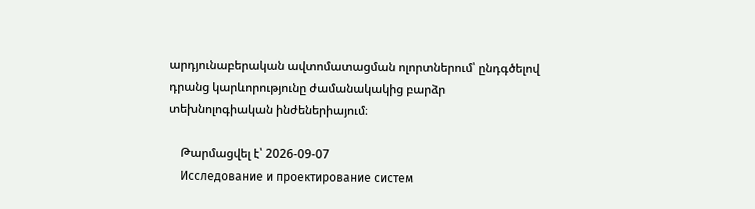արդյունաբերական ավտոմատացման ոլորտներում՝ ընդգծելով դրանց կարևորությունը ժամանակակից բարձր տեխնոլոգիական ինժեներիայում։

    Թարմացվել է՝ 2026-09-07
    Исследование и проектирование систем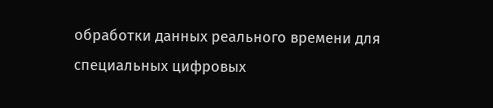обработки данных реального времени для специальных цифровых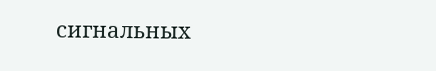сигнальных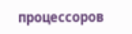процессоров